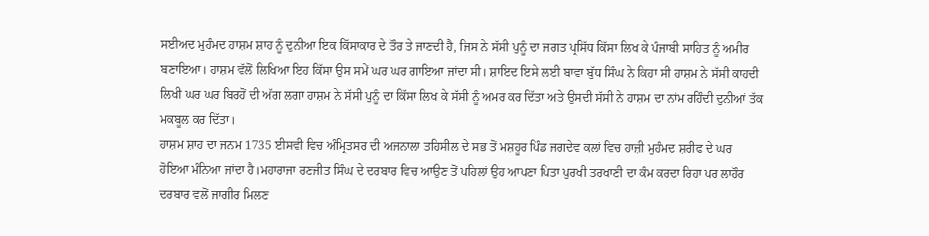ਸਈਅਦ ਮੁਹੰਮਦ ਹਾਸ਼ਮ ਸ਼ਾਹ ਨੂੰ ਦੁਨੀਆ ਇਕ ਕਿੱਸਾਕਾਰ ਦੇ ਤੌਰ ਤੇ ਜਾਣਦੀ ਹੈ, ਜਿਸ ਨੇ ਸੱਸੀ ਪੁਨੂੰ ਦਾ ਜਗਤ ਪ੍ਰਸਿੱਧ ਕਿੱਸਾ ਲਿਖ ਕੇ ਪੰਜਾਬੀ ਸਾਹਿਤ ਨੂੰ ਅਮੀਰ ਬਣਾਇਆ। ਹਾਸ਼ਮ ਵੱਲੋਂ ਲਿਖਿਆ ਇਹ ਕਿੱਸਾ ਉਸ ਸਮੇਂ ਘਰ ਘਰ ਗਾਇਆ ਜਾਂਦਾ ਸੀ। ਸ਼ਾਇਦ ਇਸੇ ਲਈ ਬਾਵਾ ਬੁੱਧ ਸਿੰਘ ਨੇ ਕਿਹਾ ਸੀ ਹਾਸ਼ਮ ਨੇ ਸੱਸੀ ਕਾਹਦੀ ਲਿਖੀ ਘਰ ਘਰ ਬਿਰਹੋਂ ਦੀ ਅੱਗ ਲਗਾ ਹਾਸ਼ਮ ਨੇ ਸੱਸੀ ਪੁਨੂੰ ਦਾ ਕਿੱਸਾ ਲਿਖ ਕੇ ਸੱਸੀ ਨੂੰ ਅਮਰ ਕਰ ਦਿੱਤਾ ਅਤੇ ਉਸਦੀ ਸੱਸੀ ਨੇ ਹਾਸ਼ਮ ਦਾ ਨਾਂਮ ਰਹਿੰਦੀ ਦੁਨੀਆਂ ਤੱਕ ਮਕਬੂਲ ਕਰ ਦਿੱਤਾ।
ਹਾਸ਼ਮ ਸ਼ਾਹ ਦਾ ਜਨਮ 1735 ਈਸਵੀ ਵਿਚ ਅੰਮ੍ਰਿਤਸਰ ਦੀ ਅਜਨਾਲਾ ਤਹਿਸੀਲ ਦੇ ਸਭ ਤੋਂ ਮਸ਼ਹੂਰ ਪਿੰਡ ਜਗਦੇਵ ਕਲਾਂ ਵਿਚ ਹਾਜ਼ੀ ਮੁਹੰਮਦ ਸ਼ਰੀਫ ਦੇ ਘਰ ਹੋਇਆ ਮੰਨਿਆ ਜਾਂਦਾ ਹੈ।ਮਹਾਰਾਜਾ ਰਣਜੀਤ ਸਿੰਘ ਦੇ ਦਰਬਾਰ ਵਿਚ ਆਉਣ ਤੋਂ ਪਹਿਲਾਂ ਉਹ ਆਪਣਾ ਪਿਤਾ ਪੁਰਖੀ ਤਰਖਾਣੀ ਦਾ ਕੰਮ ਕਰਦਾ ਰਿਹਾ ਪਰ ਲਾਹੌਰ ਦਰਬਾਰ ਵਲੋਂ ਜਾਗੀਰ ਮਿਲਣ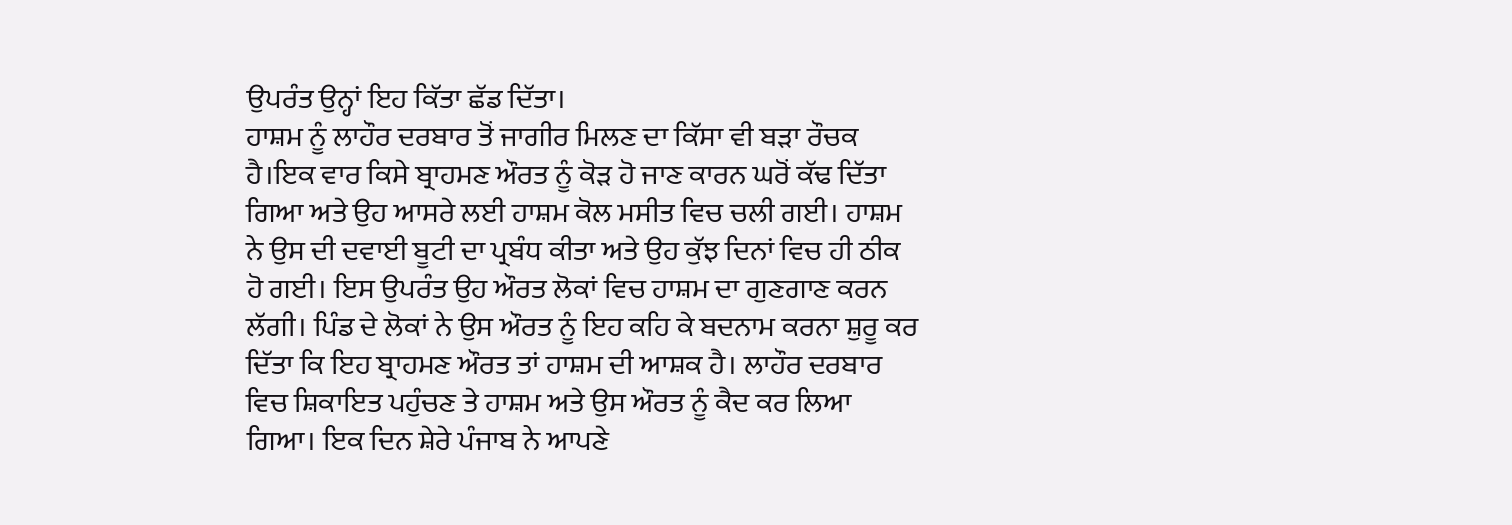ਉਪਰੰਤ ਉਨ੍ਹਾਂ ਇਹ ਕਿੱਤਾ ਛੱਡ ਦਿੱਤਾ।
ਹਾਸ਼ਮ ਨੂੰ ਲਾਹੌਰ ਦਰਬਾਰ ਤੋਂ ਜਾਗੀਰ ਮਿਲਣ ਦਾ ਕਿੱਸਾ ਵੀ ਬੜਾ ਰੌਚਕ ਹੈ।ਇਕ ਵਾਰ ਕਿਸੇ ਬ੍ਰਾਹਮਣ ਔਰਤ ਨੂੰ ਕੋੜ ਹੋ ਜਾਣ ਕਾਰਨ ਘਰੋਂ ਕੱਢ ਦਿੱਤਾ ਗਿਆ ਅਤੇ ਉਹ ਆਸਰੇ ਲਈ ਹਾਸ਼ਮ ਕੋਲ ਮਸੀਤ ਵਿਚ ਚਲੀ ਗਈ। ਹਾਸ਼ਮ ਨੇ ਉਸ ਦੀ ਦਵਾਈ ਬੂਟੀ ਦਾ ਪ੍ਰਬੰਧ ਕੀਤਾ ਅਤੇ ਉਹ ਕੁੱਝ ਦਿਨਾਂ ਵਿਚ ਹੀ ਠੀਕ ਹੋ ਗਈ। ਇਸ ਉਪਰੰਤ ਉਹ ਔਰਤ ਲੋਕਾਂ ਵਿਚ ਹਾਸ਼ਮ ਦਾ ਗੁਣਗਾਣ ਕਰਨ ਲੱਗੀ। ਪਿੰਡ ਦੇ ਲੋਕਾਂ ਨੇ ਉਸ ਔਰਤ ਨੂੰ ਇਹ ਕਹਿ ਕੇ ਬਦਨਾਮ ਕਰਨਾ ਸ਼ੁਰੂ ਕਰ ਦਿੱਤਾ ਕਿ ਇਹ ਬ੍ਰਾਹਮਣ ਔਰਤ ਤਾਂ ਹਾਸ਼ਮ ਦੀ ਆਸ਼ਕ ਹੈ। ਲਾਹੌਰ ਦਰਬਾਰ ਵਿਚ ਸ਼ਿਕਾਇਤ ਪਹੁੰਚਣ ਤੇ ਹਾਸ਼ਮ ਅਤੇ ਉਸ ਔਰਤ ਨੂੰ ਕੈਦ ਕਰ ਲਿਆ ਗਿਆ। ਇਕ ਦਿਨ ਸ਼ੇਰੇ ਪੰਜਾਬ ਨੇ ਆਪਣੇ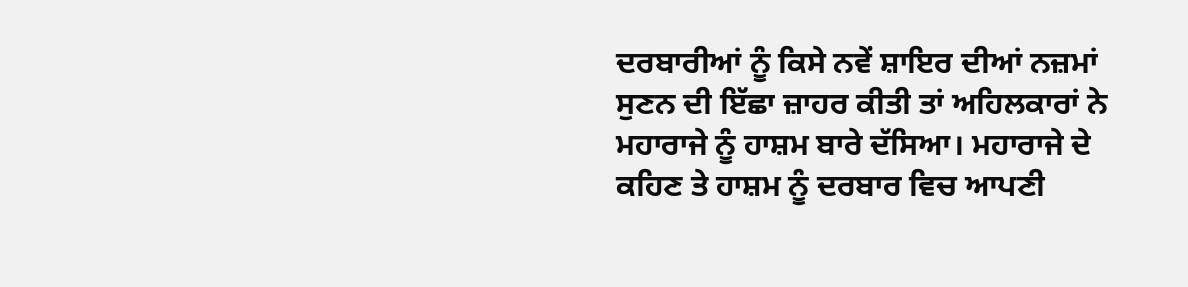ਦਰਬਾਰੀਆਂ ਨੂੰ ਕਿਸੇ ਨਵੇਂ ਸ਼ਾਇਰ ਦੀਆਂ ਨਜ਼ਮਾਂ ਸੁਣਨ ਦੀ ਇੱਛਾ ਜ਼ਾਹਰ ਕੀਤੀ ਤਾਂ ਅਹਿਲਕਾਰਾਂ ਨੇ ਮਹਾਰਾਜੇ ਨੂੰ ਹਾਸ਼ਮ ਬਾਰੇ ਦੱਸਿਆ। ਮਹਾਰਾਜੇ ਦੇ ਕਹਿਣ ਤੇ ਹਾਸ਼ਮ ਨੂੰ ਦਰਬਾਰ ਵਿਚ ਆਪਣੀ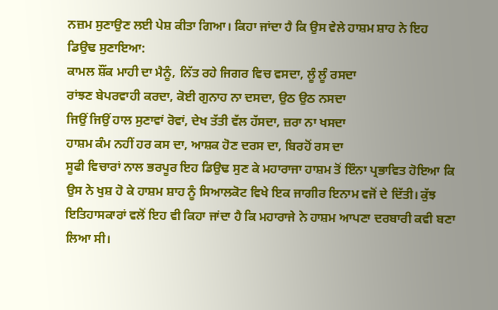ਨਜ਼ਮ ਸੁਣਾਉਣ ਲਈ ਪੇਸ਼ ਕੀਤਾ ਗਿਆ। ਕਿਹਾ ਜਾਂਦਾ ਹੈ ਕਿ ਉਸ ਵੇਲੇ ਹਾਸ਼ਮ ਸ਼ਾਹ ਨੇ ਇਹ ਡਿਉਢ ਸੁਣਾਇਆ:
ਕਾਮਲ ਸ਼ੌਂਕ ਮਾਹੀ ਦਾ ਮੈਨੂੰ, ਨਿੱਤ ਰਹੇ ਜਿਗਰ ਵਿਚ ਵਸਦਾ, ਲੂੰ ਲੂੰ ਰਸਦਾ
ਰਾਂਝਣ ਬੇਪਰਵਾਹੀ ਕਰਦਾ, ਕੋਈ ਗੁਨਾਹ ਨਾ ਦਸਦਾ, ਉਠ ਉਠ ਨਸਦਾ
ਜਿਉਂ ਜਿਉਂ ਹਾਲ ਸੁਣਾਵਾਂ ਰੋਵਾਂ, ਦੇਖ ਤੱਤੀ ਵੱਲ ਹੱਸਦਾ, ਜ਼ਰਾ ਨਾ ਖਸਦਾ
ਹਾਸ਼ਮ ਕੰਮ ਨਹੀਂ ਹਰ ਕਸ ਦਾ, ਆਸ਼ਕ ਹੋਣ ਦਰਸ ਦਾ, ਬਿਰਹੋਂ ਰਸ ਦਾ
ਸੂਫੀ ਵਿਚਾਰਾਂ ਨਾਲ ਭਰਪੂਰ ਇਹ ਡਿਉਢ ਸੁਣ ਕੇ ਮਹਾਰਾਜਾ ਹਾਸ਼ਮ ਤੋਂ ਇੰਨਾ ਪ੍ਰਭਾਵਿਤ ਹੋਇਆ ਕਿ ਉਸ ਨੇ ਖੁਸ਼ ਹੋ ਕੇ ਹਾਸ਼ਮ ਸ਼ਾਹ ਨੂੰ ਸਿਆਲਕੋਟ ਵਿਖੇ ਇਕ ਜਾਗੀਰ ਇਨਾਮ ਵਜੋਂ ਦੇ ਦਿੱਤੀ। ਕੁੱਝ ਇਤਿਹਾਸਕਾਰਾਂ ਵਲੋਂ ਇਹ ਵੀ ਕਿਹਾ ਜਾਂਦਾ ਹੈ ਕਿ ਮਹਾਰਾਜੇ ਨੇ ਹਾਸ਼ਮ ਆਪਣਾ ਦਰਬਾਰੀ ਕਵੀ ਬਣਾ ਲਿਆ ਸੀ।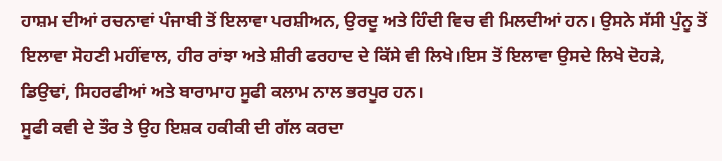ਹਾਸ਼ਮ ਦੀਆਂ ਰਚਨਾਵਾਂ ਪੰਜਾਬੀ ਤੋਂ ਇਲਾਵਾ ਪਰਸ਼ੀਅਨ, ਉਰਦੂ ਅਤੇ ਹਿੰਦੀ ਵਿਚ ਵੀ ਮਿਲਦੀਆਂ ਹਨ। ਉਸਨੇ ਸੱਸੀ ਪੁੰਨੂ ਤੋਂ ਇਲਾਵਾ ਸੋਹਣੀ ਮਹੀਂਵਾਲ, ਹੀਰ ਰਾਂਝਾ ਅਤੇ ਸ਼ੀਰੀ ਫਰਹਾਦ ਦੇ ਕਿੱਸੇ ਵੀ ਲਿਖੇ।ਇਸ ਤੋਂ ਇਲਾਵਾ ਉਸਦੇ ਲਿਖੇ ਦੋਹੜੇ, ਡਿਉਢਾਂ, ਸਿਹਰਫੀਆਂ ਅਤੇ ਬਾਰਾਮਾਹ ਸੂਫੀ ਕਲਾਮ ਨਾਲ ਭਰਪੂਰ ਹਨ।
ਸੂਫੀ ਕਵੀ ਦੇ ਤੌਰ ਤੇ ਉਹ ਇਸ਼ਕ ਹਕੀਕੀ ਦੀ ਗੱਲ ਕਰਦਾ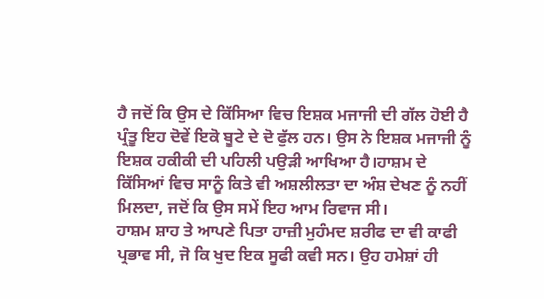ਹੈ ਜਦੋਂ ਕਿ ਉਸ ਦੇ ਕਿੱਸਿਆ ਵਿਚ ਇਸ਼ਕ ਮਜਾਜੀ ਦੀ ਗੱਲ ਹੋਈ ਹੈ ਪ੍ਰੰਤੂ ਇਹ ਦੋਵੇਂ ਇਕੋ ਬੂਟੇ ਦੇ ਦੋ ਫੁੱਲ ਹਨ। ਉਸ ਨੇ ਇਸ਼ਕ ਮਜਾਜੀ ਨੂੰ ਇਸ਼ਕ ਹਕੀਕੀ ਦੀ ਪਹਿਲੀ ਪਉੜੀ ਆਖਿਆ ਹੈ।ਹਾਸ਼ਮ ਦੇ ਕਿੱਸਿਆਂ ਵਿਚ ਸਾਨੂੰ ਕਿਤੇ ਵੀ ਅਸ਼ਲੀਲਤਾ ਦਾ ਅੰਸ਼ ਦੇਖਣ ਨੂੰ ਨਹੀਂ ਮਿਲਦਾ, ਜਦੋਂ ਕਿ ਉਸ ਸਮੇਂ ਇਹ ਆਮ ਰਿਵਾਜ ਸੀ।
ਹਾਸ਼ਮ ਸ਼ਾਹ ਤੇ ਆਪਣੇ ਪਿਤਾ ਹਾਜ਼ੀ ਮੁਹੰਮਦ ਸ਼ਰੀਫ ਦਾ ਵੀ ਕਾਫੀ ਪ੍ਰਭਾਵ ਸੀ, ਜੋ ਕਿ ਖੁਦ ਇਕ ਸੂਫੀ ਕਵੀ ਸਨ। ਉਹ ਹਮੇਸ਼ਾਂ ਹੀ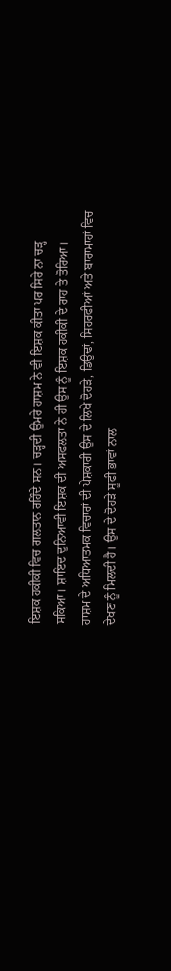ਇਸ਼ਕ ਹਕੀਕੀ ਵਿਚ ਗਲਤਾਨ ਰਹਿੰਦੇ ਸਨ। ਚੜ੍ਹਦੀ ਉਮਰੇ ਹਾਸ਼ਮ ਨੇ ਵੀ ਇਸ਼ਕ ਕੀਤਾ ਪਰ ਸਿਰੇ ਨਾ ਚੜ੍ਹ ਸਕਿਆ। ਸ਼ਾਇਦ ਦੁਨਿਆਵੀ ਇਸ਼ਕ ਦੀ ਅਸਫਲਤਾ ਨੇ ਹੀ ਉਸ ਨੂੰ ਇਸ਼ਕ ਹਕੀਕੀ ਦੇ ਰਾਹ ਤੇ ਤੋਰਿਆ।
ਹਾਸ਼ਮ ਦੇ ਅਧਿਆਤਮਕ ਵਿਚਾਰਾਂ ਦੀ ਪੇਸ਼ਕਾਰੀ ਉਸ ਦੇ ਲਿਖੇ ਦੋਹੜੇ, ਡਿਉਢਾਂ, ਸਿਹਰਫੀਆਂ ਅਤੇ ਬਾਰਾਮਾਹਾਂ ਵਿਚ ਦੇਖਣ ਨੂੰ ਮਿਲਦੀ ਹੈ। ਉਸ ਦੇ ਦੋਹੜੇ ਸੂਫੀ ਭਾਵਾਂ ਨਾਲ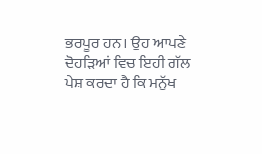ਭਰਪੂਰ ਹਨ। ਉਹ ਆਪਣੇ ਦੋਹੜਿਆਂ ਵਿਚ ਇਹੀ ਗੱਲ ਪੇਸ਼ ਕਰਦਾ ਹੈ ਕਿ ਮਨੁੱਖ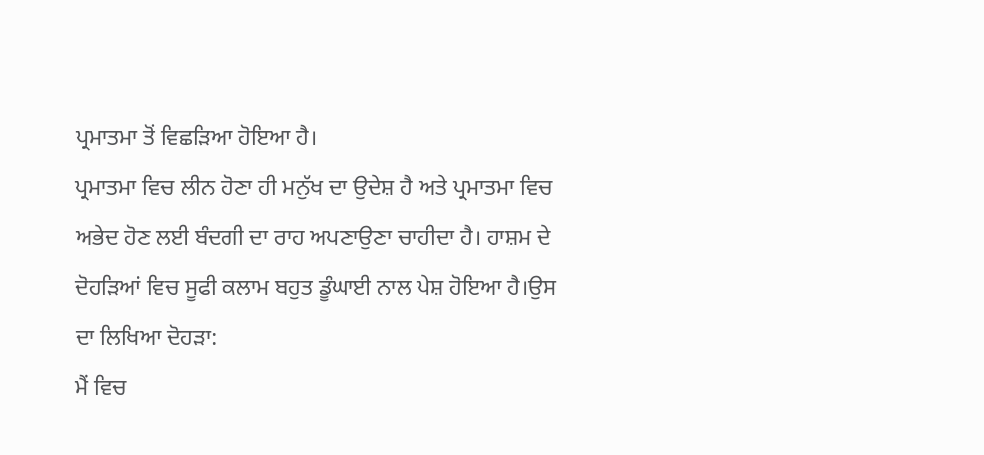ਪ੍ਰਮਾਤਮਾ ਤੋਂ ਵਿਛੜਿਆ ਹੋਇਆ ਹੈ।
ਪ੍ਰਮਾਤਮਾ ਵਿਚ ਲੀਨ ਹੋਣਾ ਹੀ ਮਨੁੱਖ ਦਾ ਉਦੇਸ਼ ਹੈ ਅਤੇ ਪ੍ਰਮਾਤਮਾ ਵਿਚ ਅਭੇਦ ਹੋਣ ਲਈ ਬੰਦਗੀ ਦਾ ਰਾਹ ਅਪਣਾਉਣਾ ਚਾਹੀਦਾ ਹੈ। ਹਾਸ਼ਮ ਦੇ ਦੋਹੜਿਆਂ ਵਿਚ ਸੂਫੀ ਕਲਾਮ ਬਹੁਤ ਡੂੰਘਾਈ ਨਾਲ ਪੇਸ਼ ਹੋਇਆ ਹੈ।ਉਸ ਦਾ ਲਿਖਿਆ ਦੋਹੜਾ:
ਮੈਂ ਵਿਚ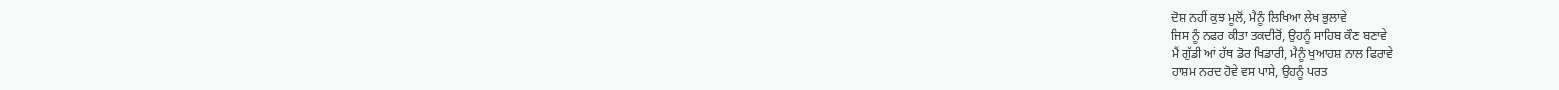ਦੋਸ਼ ਨਹੀਂ ਕੁਝ ਮੂਲੋਂ, ਮੈਨੂੰ ਲਿਖਿਆ ਲੇਖ ਭੁਲਾਵੇ
ਜਿਸ ਨੂੰ ਨਫਰ ਕੀਤਾ ਤਕਦੀਰੋਂ, ਉਹਨੂੰ ਸਾਹਿਬ ਕੌਣ ਬਣਾਵੇ
ਮੈਂ ਗੁੱਡੀ ਆਂ ਹੱਥ ਡੋਰ ਖਿਡਾਰੀ, ਮੈਨੂੰ ਖੁਆਹਸ਼ ਨਾਲ ਫਿਰਾਵੇ
ਹਾਸ਼ਮ ਨਰਦ ਹੋਵੇ ਵਸ ਪਾਸੇ, ਉਹਨੂੰ ਪਰਤ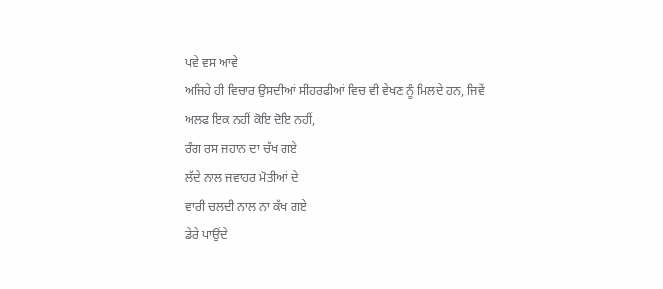ਪਵੇ ਵਸ ਆਵੇ
ਅਜਿਹੇ ਹੀ ਵਿਚਾਰ ਉਸਦੀਆਂ ਸੀਹਰਫੀਆਂ ਵਿਚ ਵੀ ਵੇਖਣ ਨੂੰ ਮਿਲਦੇ ਹਨ, ਜਿਵੇਂ
ਅਲਫ ਇਕ ਨਹੀਂ ਕੋਇ ਦੋਇ ਨਹੀਂ,
ਰੰਗ ਰਸ ਜਹਾਨ ਦਾ ਚੱਖ ਗਏ
ਲੱਦੇ ਨਾਲ ਜਵਾਹਰ ਮੋਤੀਆਂ ਦੇ
ਵਾਰੀ ਚਲਦੀ ਨਾਲ ਨਾ ਕੱਖ ਗਏ
ਡੇਰੇ ਪਾਉਂਦੇ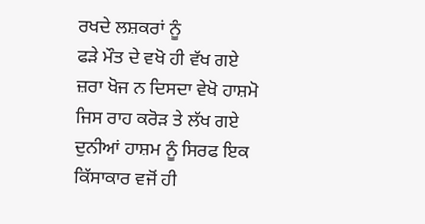ਰਖਦੇ ਲਸ਼ਕਰਾਂ ਨੂੰ
ਫੜੇ ਮੌਤ ਦੇ ਵਖੋ ਹੀ ਵੱਖ ਗਏ
ਜ਼ਰਾ ਖੋਜ ਨ ਦਿਸਦਾ ਵੇਖੋ ਹਾਸ਼ਮੋ
ਜਿਸ ਰਾਹ ਕਰੋੜ ਤੇ ਲੱਖ ਗਏ
ਦੁਨੀਆਂ ਹਾਸ਼ਮ ਨੂੰ ਸਿਰਫ ਇਕ ਕਿੱਸਾਕਾਰ ਵਜੋਂ ਹੀ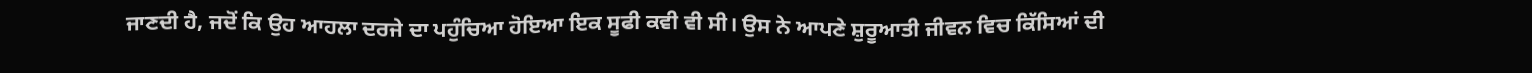ਜਾਣਦੀ ਹੈ, ਜਦੋਂ ਕਿ ਉਹ ਆਹਲਾ ਦਰਜੇ ਦਾ ਪਹੁੰਚਿਆ ਹੋਇਆ ਇਕ ਸੂਫੀ ਕਵੀ ਵੀ ਸੀ। ਉਸ ਨੇ ਆਪਣੇ ਸ਼ੁਰੂਆਤੀ ਜੀਵਨ ਵਿਚ ਕਿੱਸਿਆਂ ਦੀ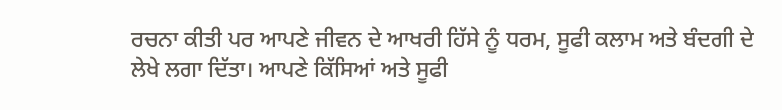ਰਚਨਾ ਕੀਤੀ ਪਰ ਆਪਣੇ ਜੀਵਨ ਦੇ ਆਖਰੀ ਹਿੱਸੇ ਨੂੰ ਧਰਮ, ਸੂਫੀ ਕਲਾਮ ਅਤੇ ਬੰਦਗੀ ਦੇ ਲੇਖੇ ਲਗਾ ਦਿੱਤਾ। ਆਪਣੇ ਕਿੱਸਿਆਂ ਅਤੇ ਸੂਫੀ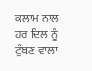ਕਲਾਮ ਨਾਲ ਹਰ ਦਿਲ ਨੂੰ ਟੁੰਬਣ ਵਾਲਾ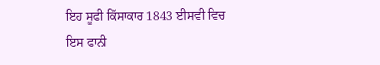ਇਹ ਸੂਫੀ ਕਿੱਸਾਕਾਰ 1843 ਈਸਵੀ ਵਿਚ ਇਸ ਫਾਨੀ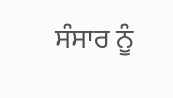ਸੰਸਾਰ ਨੂੰ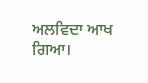ਅਲਵਿਦਾ ਆਖ ਗਿਆ।